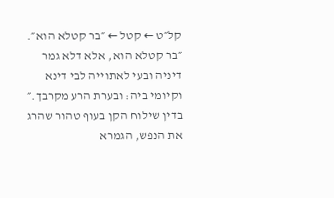קל״ט ← קטל ← ״בר קטלא הוא״.
״בר קטלא הוא, אלא דלא גמר דיניה ובעי לאתוייה לבי דינא וקיומי ביה: ובערת הרע מקרבך.״
בדין שילוח הקן בעוף טהור שהרג את הנפש, הגמרא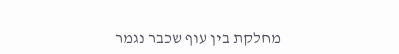מחלקת בין עוף שכבר נגמר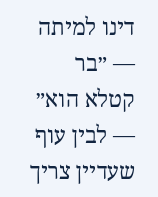דינו למיתה — ״בר קטלא הוא״ — לבין עוף שעדיין צריך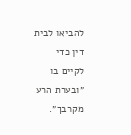להביאו לבית דין כדי לקיים בו ״ובערת הרע מקרבך״.